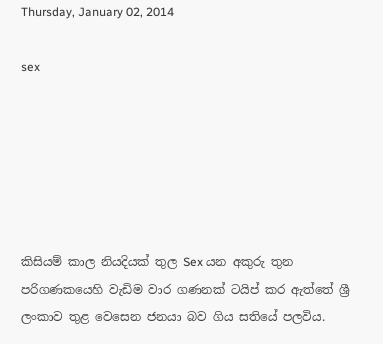Thursday, January 02, 2014

sex






කිසියම් කාල නියදියක් තුල Sex යන අකුරු තුන  පරිගණකයෙහි වැඩිම වාර ගණනක්‌ ටයිප් කර ඇත්තේ ශ්‍රී ලංකාව තුළ වෙසෙන ජනයා බව ‍ගිය සතියේ පලවිය.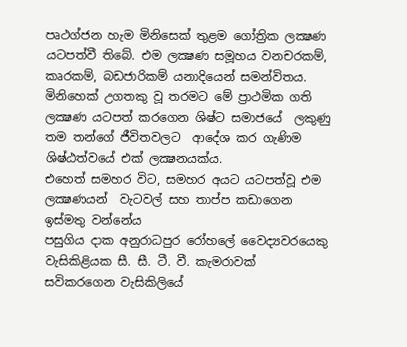පෘථග්ජන හැම මිනිසෙක් තුළම ගෝත්‍රික ලක්‍ෂණ යටපත්වී තිබේ. එම ලක්‍ෂණ සමූහය වනචරකම්, කෘරකම්, බඩජාරිකම් යනාදියෙන් සමන්විතය. මිනිහෙක්‌ උගතකු වූ තරමට මේ ප්‍රාථමික ගති ලක්‍ෂණ යටපත් කරගෙන ශිෂ්ට සමාජයේ  ලකුණු තම තන්ගේ ජීවිතවලට  ආදේශ කර ගැණිම ශිෂ්ඨත්වයේ එක් ලක්‍ෂනයක්ය.
එහෙත් සමහර විට, සමහර අයට යටපත්වූ එම ලක්‍ෂණයන්  වැටවල් සහ තාප්ප කඩාගෙන ඉස්‌මතු වන්නේය
පසුගිය දාක අනුරාධපුර රෝහලේ වෛද්‍යවරයෙකු වැසිකිළියක සී. සී. ටී. වී. කැමරාවක් සවිකරගෙන වැසිකිලියේ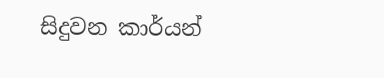සිදුවන කාර්යන්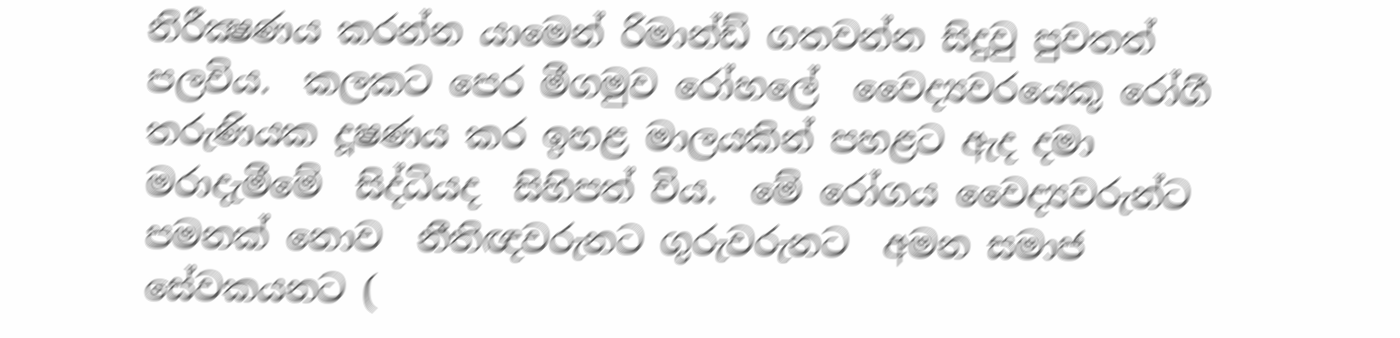නිරීක්‍ෂණය කරන්න යාමෙන් රිමාන්ඩ් ගතවන්න සිදුවු පුවතත් පලවිය.  කලකට පෙර මීගමුව රෝහලේ  වෛද්‍යවරයෙකු රෝගී තරුණියක දූෂණය කර ඉහළ මාලයකින් පහළට ඇද දමා මරාදැමීමේ  සිද්ධියද  සිහිපත් විය.  මේ රෝගය වෛද්‍යවරුන්ට පමනක් නොව  නීතිඥවරුනට ගුරුවරුනට  අමන සමාජ සේවකයනට (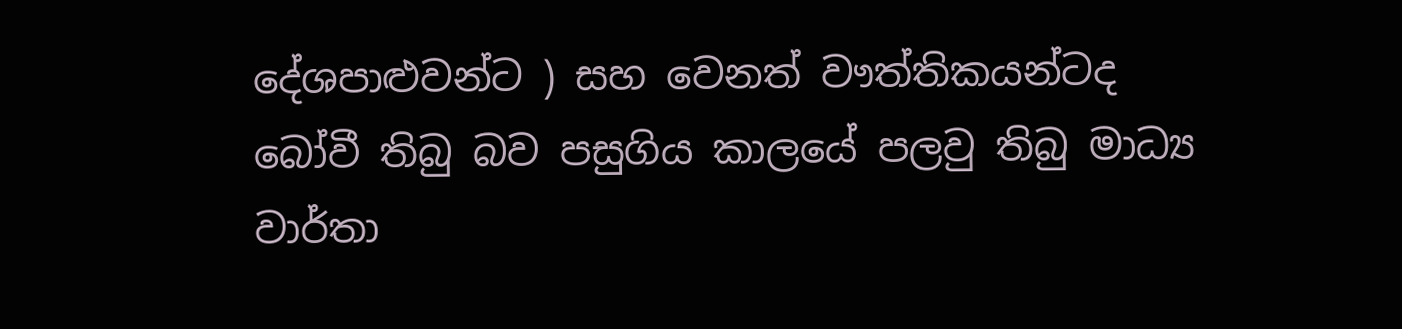දේශපාළුවන්ට ) සහ වෙනත් වෟත්තිකයන්ටද  බෝවී තිබු බව පසුගිය කාලයේ පලවු තිබු මාධ්‍ය වාර්තා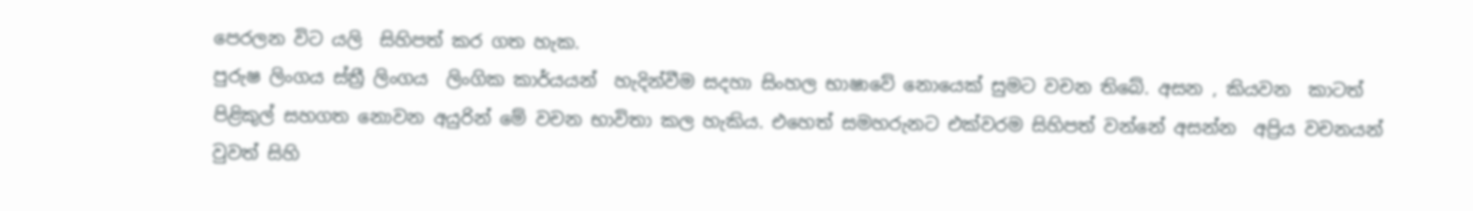පෙරලන විට යලි  සිහිපත් කර ගත හැක.
පුරුෂ ලිංගය ස්ත්‍රී ලිංගය  ලිංගික කාර්යයන්  හැදින්වීම සදහා සිංහල භාෂාවේ නොයෙක් සුමට වචන තිබේ. අසන , කියවන  කාටත් පිළිකුල් සහගත නොවන අයුරින් මේ වචන භාවිතා කල හැකිය. එහෙත් සමහරුනට එක්වරම සිහිපත් වන්නේ අසන්න  අප්‍රිය වචනයන් වුවත් සිහි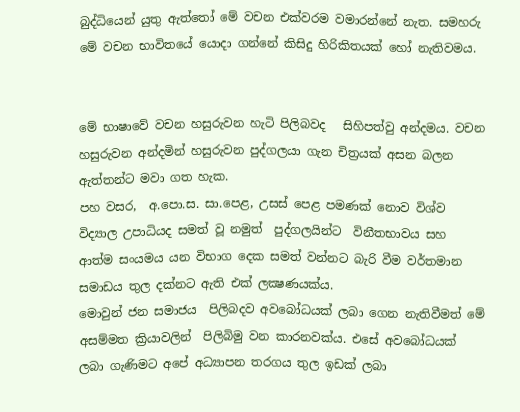බුද්ධියෙන් යුතු ඇත්තෝ මේ වචන එක්වරම වමාරන්නේ නැත. සමහරු මේ වචන භාවිතයේ යොදා ගන්නේ කිසිදු හිරිකිතයක් හෝ නැතිවමය.


මේ භාෂාවේ වචන හසුරුවන හැටි පිලිබවද   සිහිපත්වු අන්දමය. වචන හසුරුවන අන්දමින් හසුරුවන පුද්ගලයා ගැන චිත්‍රයක් අසන බලන ඇත්තන්ට මවා ගත හැක.
පහ වසර,  අ.පො.ස. සා.පෙළ, උසස්‌ පෙළ පමණක්‌ නොව විශ්ව විද්‍යාල උපාධියද සමත් වූ නමුත්  පුද්ගලයින්ට  විනීතභාවය සහ ආත්ම සංයමය යන විභාග දෙක සමත් වන්නට බැරි වීම වර්තමාන සමාඩය තුල දක්නට ඇති එක් ලක්‍ෂණයක්ය.
මොවුන් ජන සමාජය  පිලිබදව අවබෝධයක් ලබා ගෙන නැතිවීමත් මේ අසම්මත ක්‍රියාවලින්  පිලිබිමු වන කාරනවක්ය. එසේ අවබෝධයක් ලබා ගැණිමට අපේ අධ්‍යාපන තරගය තුල ඉඩක් ලබා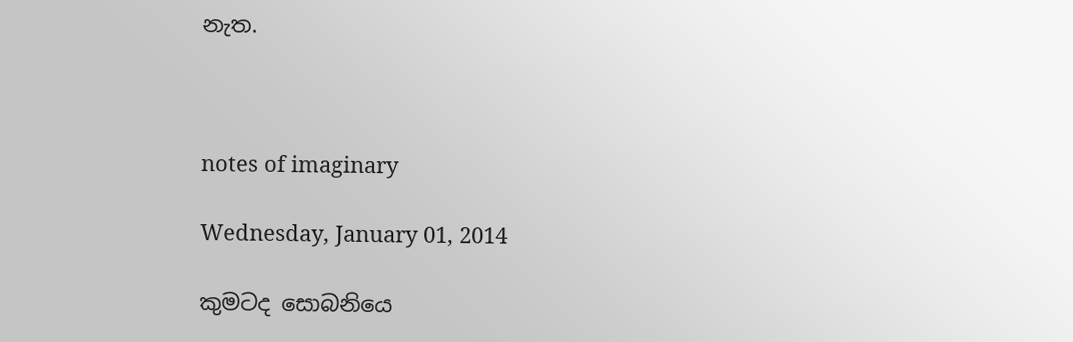නැත.



notes of imaginary

Wednesday, January 01, 2014

කුමටද සොබනියෙ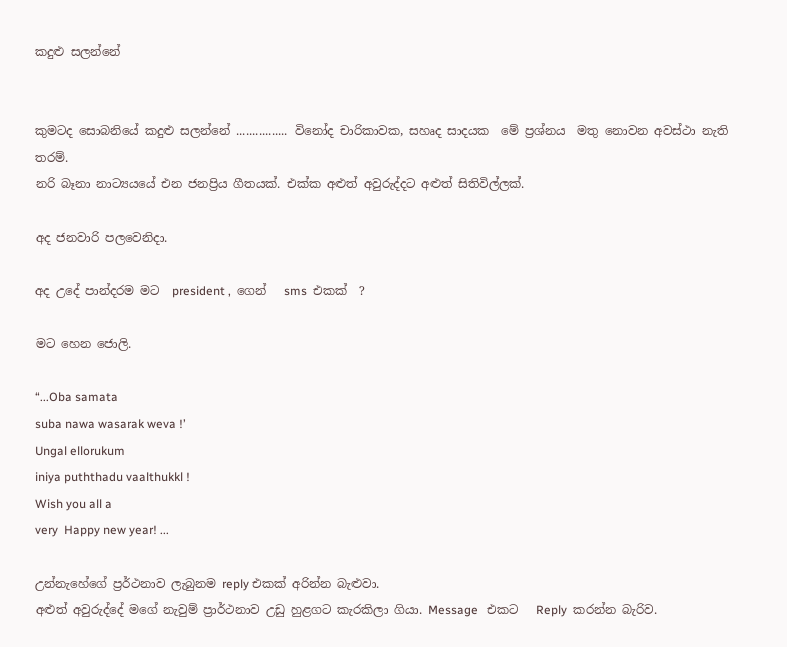කදුළු සලන්නේ


කුමටද සොබනියේ කදුළු සලන්නේ ................ විනෝද චාරිකාවක, සහෘද සාදයක  මේ ප්‍රශ්නය  මතු නොවන අවස්ථා නැති තරම්.
නරි බෑනා නාට්‍යයයේ එන ජනප්‍රිය ගීතයක්. එක්ක අළුත් අවුරුද්දට අළුත් සිතිවිල්ලක්.

අද ජනවාරි පලවෙනිදා.

අද උදේ පාන්දරම මට  president ,  ගෙන්   sms  එකක්  ?

මට හෙන ජොලි.

“...Oba samata
suba nawa wasarak weva !’
Ungal ellorukum
iniya puththadu vaalthukkl !
Wish you all a
very  Happy new year! ...

උන්නැහේගේ ප්‍රර්ථනාව ලැබුනම reply එකක් අරින්න බැළුවා.
අළුත් අවුරුද්දේ මගේ නැවුම් ප්‍රාර්ථනාව උඩු හුළගට කැරකිලා ගියා. Message   එකට   Reply  කරන්න බැරිව.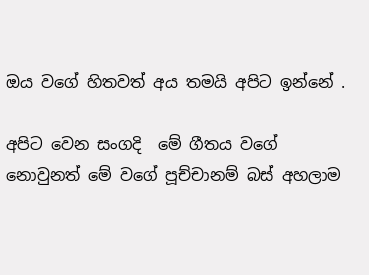ඔය වගේ හිතවත් අය තමයි අපිට ඉන්නේ .

අපිට වෙන සංගදි  මේ ගීතය වගේ නොවුනත් මේ වගේ පූච්චානම් බස් අහලාම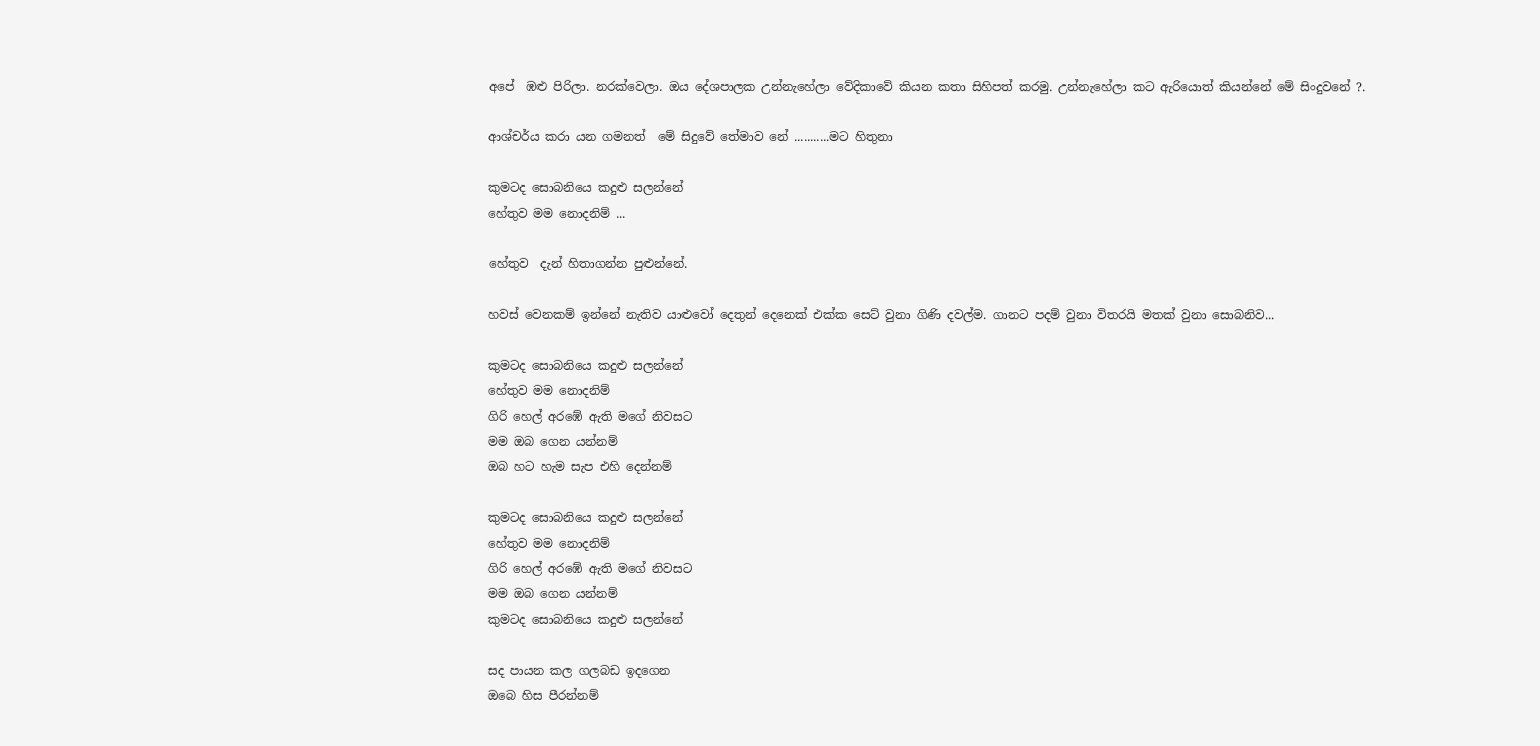අපේ  ඹළු පිරිලා. නරක්වෙලා. ඔය දේශපාලක උන්නැහේලා වේදිකාවේ කියන කතා සිහිපත් කරමු. උන්නැහේලා කට ඇරියොත් කියන්නේ මේ සිංදුවනේ ?.

ආශ්චර්ය කරා යන ගමනත්  මේ සිදුවේ තේමාව නේ ...........මට හිතුනා

කුමටද සොබනියෙ කදුළු සලන්නේ
හේතුව මම නොදනිම් ...

හේතුව  දැන් හිතාගන්න පුළුන්නේ.

හවස් වෙනකම් ඉන්නේ නැතිව යාළුවෝ දෙතුන් දෙනෙක් එක්ක සෙට් වුනා ගිණි දවල්ම. ගානට පදම් වුනා විතරයි මතක් වුනා සොබනිව...

කුමටද සොබනියෙ කදුළු සලන්නේ
හේතුව මම නොදනිම්
ගිරි හෙල් අරඹේ ඇති ‍මගේ නිවසට
මම ඔබ ගෙන යන්නම්
ඔබ හට හැම සැප එහි දෙන්නම්

කුමටද සොබනියෙ කදුළු සලන්නේ
හේතුව මම නොදනිම්
ගිරි හෙල් අරඹේ ඇති ‍මගේ නිවසට
මම ඔබ ගෙන යන්නම්
කුමටද සොබනියෙ කදුළු සලන්නේ

සද පායන කල ගලබඩ ඉදගෙන
ඔබෙ හිස පීරන්නම්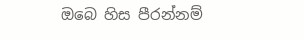ඔබෙ හිස පීරන්නම්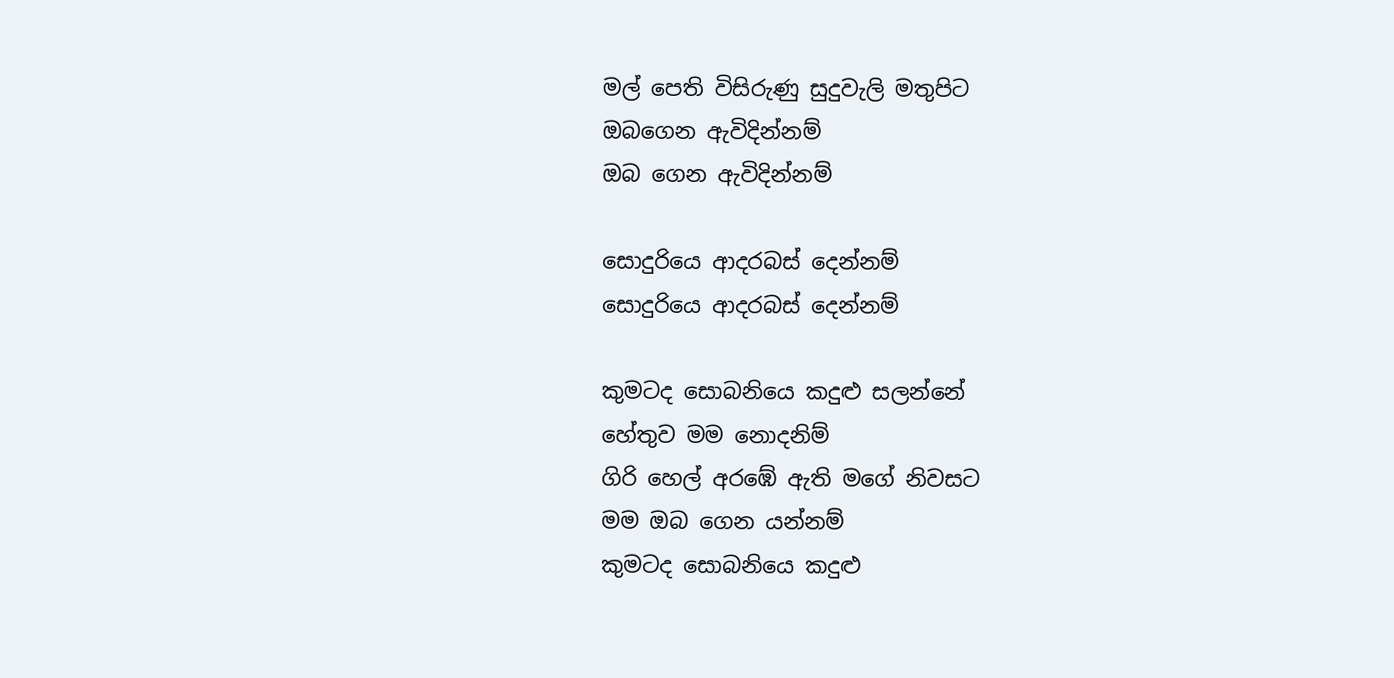මල් පෙති විසිරුණු සුදුවැලි මතුපිට
ඔබගෙන ඇවිදින්නම්
ඔබ ගෙන ඇවිදින්නම්

සොදුරියෙ ආදරබස් දෙන්නම්
සොදුරියෙ ආදරබස් දෙන්නම්

කුමටද සොබනියෙ කදුළු සලන්නේ
හේතුව මම නොදනිම්
ගිරි හෙල් අරඹේ ඇති ‍මගේ නිවසට
මම ඔබ ගෙන යන්නම්
කුමටද සොබනියෙ කදුළු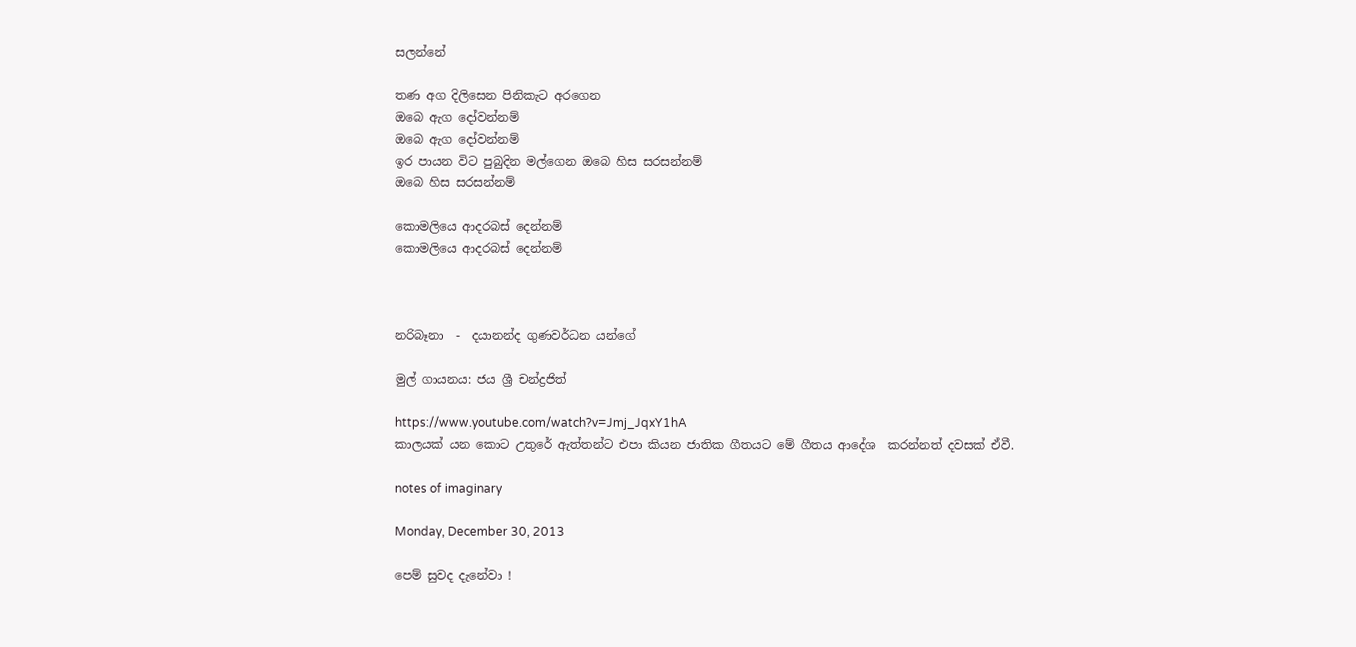සලන්නේ

තණ අග දිලිසෙන පිනිකැට අරගෙන
ඔබෙ ඇග දෝවන්නම්
ඔබෙ ඇග දෝවන්නම්
ඉර පායන විට පුබුදින මල්ගෙන ඔබෙ හිස සරසන්නම්
ඔබෙ හිස සරසන්නම්

කොමලියෙ ආදරබස් දෙන්නම්
කොමලියෙ ආදරබස් දෙන්නම්



නරිබෑනා  -  දයානන්ද ගුණවර්ධන යන්ගේ

මුල් ගායනය: ජය ශ්‍රී චන්ද්‍රජිත්

https://www.youtube.com/watch?v=Jmj_JqxY1hA
කාලයක් යන කොට උතුරේ ඇත්තන්ට එපා කියන ජාතික ගීතයට මේ ගීතය ආදේශ  කරන්නත් දවසක් ඒවී.

notes of imaginary

Monday, December 30, 2013

පෙම් සුවද දැනේවා !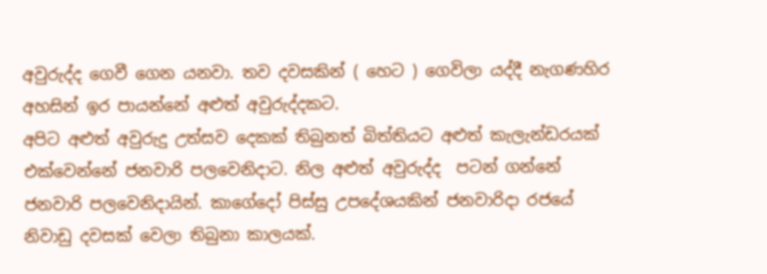අවුරුද්ද ගෙවී ගෙන යනවා. තව දවසකින් ( හෙට ) ගෙවිලා යද්දී නැගණහිර අහසින් ඉර පායන්නේ අළුත් අවුරුද්දකට.
අපිට අළුත් අවුරුදු උත්සව දෙකක් තිබුනත් බිත්තියට අළුත් කැලැන්ඩරයක් එක්වෙන්නේ ජනවාරි පලවෙනිදාට. නිල අළුත් අවුරුද්ද  පටන් ගන්නේ ජනවාරි පලවෙනිදායින්. කාගේදෝ පිස්සු උපදේශයකින් ජනවාරිදා රජයේ නිවාඩු දවසක් වෙලා තිබුනා කාලයක්.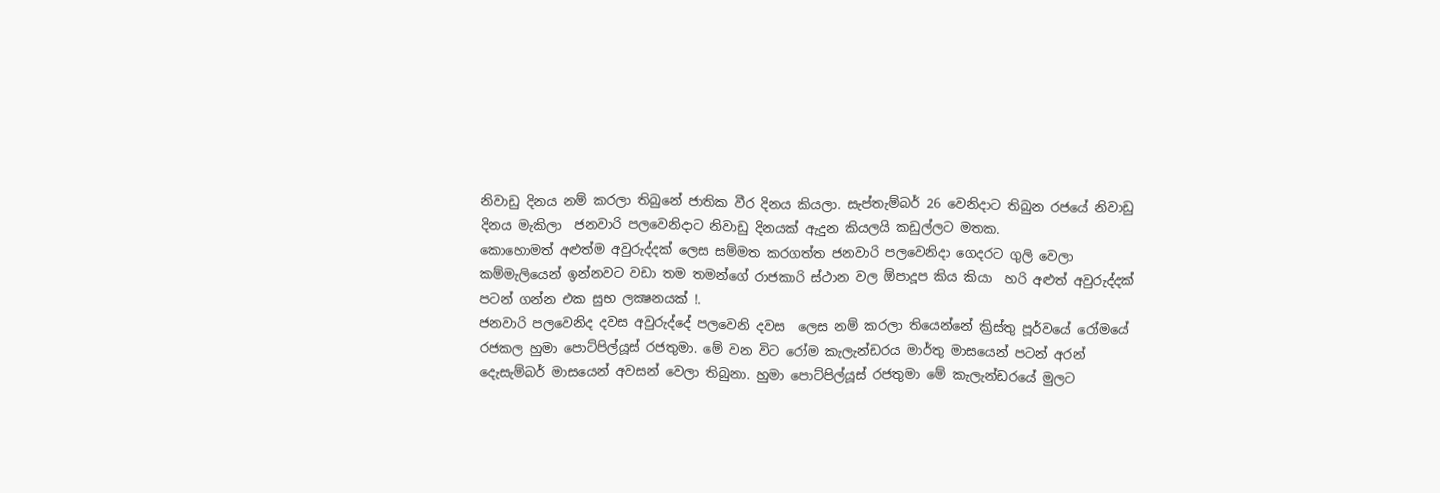නිවාඩු දිනය නම් කරලා තිබුනේ ජාතික වීර දිනය කියලා. සැප්තැම්බර් 26 වෙනිදාට තිබුන රජයේ නිවාඩු දිනය මැකිලා  ජනවාරි පලවෙනිදාට නිවාඩු දිනයක් ඇදුන කියලයි කඩුල්ලට මතක.
කොහොමත් අළුත්ම අවුරුද්දක් ලෙස සම්මත කරගත්ත ජනවාරි පලවෙනිදා ගෙදරට ගුලි වෙලා කම්මැලියෙන් ඉන්නවට වඩා තම තමන්ගේ රාජකාරි ස්ථාන වල ඕපාදූප කිය කියා  හරි අළුත් අවුරුද්දක් පටන් ගන්න එක සුභ ලක්‍ෂනයක් !.
ජනවාරි පලවෙනිද දවස අවුරුද්දේ පලවෙනි දවස  ලෙස නම් කරලා තියෙන්නේ ක්‍රිස්තු පූර්වයේ රෝමයේ රජකල හුමා පොට්පිල්යූස් රජතුමා. මේ වන විට රෝම කැලැන්ඩරය මාර්තු මාසයෙන් පටන් අරන් දෙැසැම්බර් මාසයෙන් අවසන් වෙලා තිබුනා. හුමා පොට්පිල්යූස් රජතුමා මේ කැලැන්ඩරයේ මුලට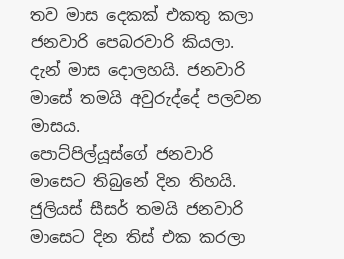තව මාස දෙකක් එකතු කලා ජනවාරි පෙබරවාරි කියලා. දැන් මාස දොලහයි. ජනවාරි මාසේ තමයි අවුරුද්දේ පලවන මාසය.
පොට්පිල්යූස්ගේ ජනවාරි මාසෙට තිබුනේ දින තිහයි. ජුලියස් සීසර් තමයි ජනවාරි මාසෙට දින තිස් එක කරලා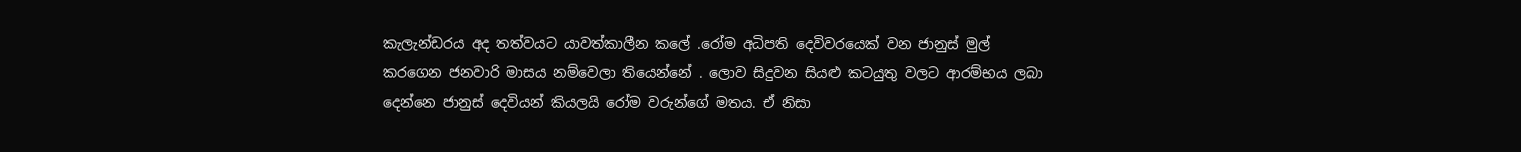කැලැන්ඩරය අද තත්වයට යාවත්කාලීන කලේ .රෝම අධිපති දෙවිවරයෙක් වන ජානුස් මුල් කරගෙන ජනවාරි මාසය නම්වෙලා තියෙන්නේ . ලොව සිදුවන සියළු කටයුතු වලට ආරම්භය ලබා දෙන්නෙ ජානුස් දෙවියන් කියලයි රෝම වරුන්ගේ මතය. ඒ නිසා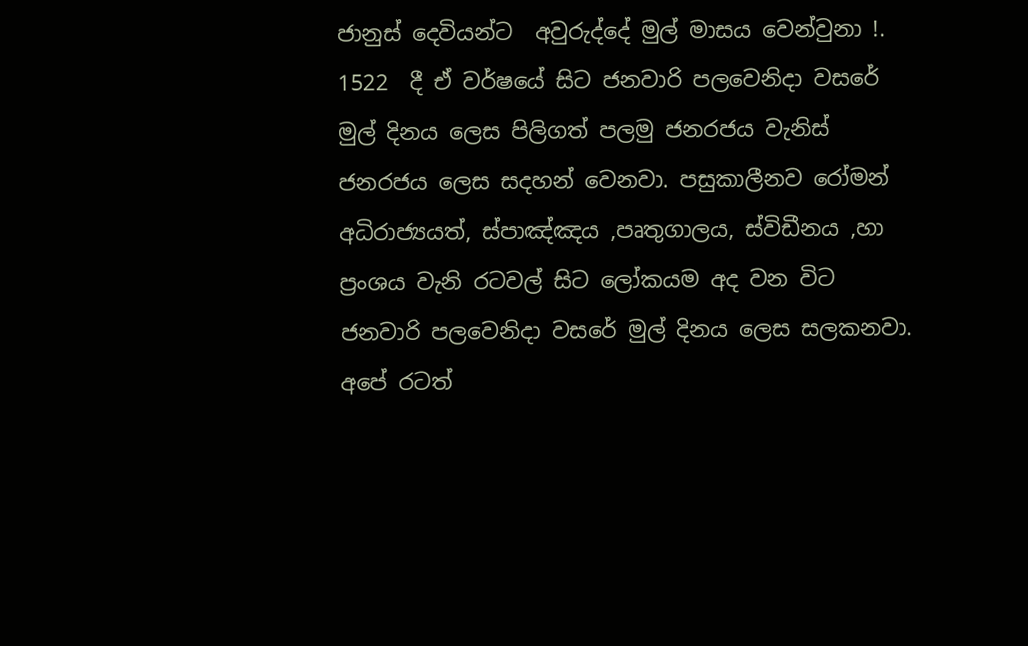ජානුස් දෙවියන්ට  අවුරුද්දේ මුල් මාසය වෙන්වුනා !.
1522  දී ඒ වර්ෂයේ සිට ජනවාරි පලවෙනිදා වසරේ මුල් දිනය ලෙස පිලිගත් පලමු ජනරජය වැනිස් ජනරජය ලෙස සදහන් වෙනවා. පසුකාලීනව රෝමන් අධිරාජ්‍යයත්, ස්පාඤ්ඤය ,පෘතුගාලය, ස්විඩීනය ,හා  ප්‍රංශය වැනි රටවල් සිට ලෝකයම අද වන විට ජනවාරි පලවෙනිදා වසරේ මුල් දිනය ලෙස සලකනවා. අපේ රටත්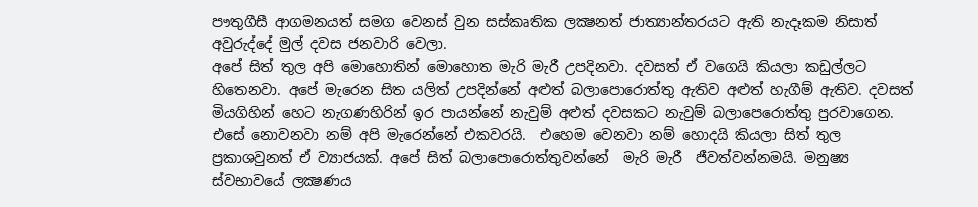පෟතුගීසී ආගමනයත් සමග වෙනස් වුන සස්කෘතික ලක්‍ෂනත් ජාත්‍යාන්තරයට ඇති නැදෑකම නිසාත් අවුරුද්දේ මුල් දවස ජනවාරි වෙලා.
අපේ සිත් තුල අපි මොහොතින් මොහොත මැරි මැරී උපදිනවා. දවසත් ඒ වගෙයි කියලා කඩුල්ලට හිතෙනවා. අපේ මැරෙන සිත යලිත් උපදින්නේ අළුත් බලාපොරොත්තු ඇතිව අළුත් හැගීම් ඇතිව. දවසත් මියගිහින් හෙට නැගණහිරින් ඉර පායන්නේ නැවුම් අළුත් දවසකට නැවුම් බලාපෙරොත්තු පුරවාගෙන. එසේ නොවනවා නම් අපි මැරෙන්නේ එකවරයි.  එහෙම වෙනවා නම් හොදයි කියලා සිත් තුල ප්‍රකාශවුනත් ඒ ව්‍යාජයක්. අපේ සිත් බලාපොරොත්තුවන්නේ  මැරි මැරී  ජීවත්වන්නමයි. මනුෂ්‍ය ස්වභාවයේ ලක්‍ෂණය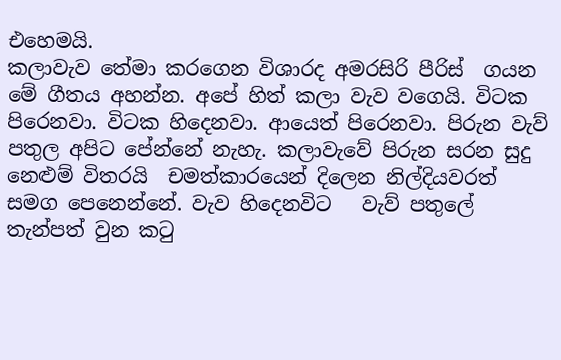එහෙමයි.
කලාවැව තේමා කරගෙන විශාරද අමරසිරි පීරිස්  ගයන මේ ගීතය අහන්න. අපේ හිත් කලා වැව වගෙයි. විටක පිරෙනවා. විටක හිදෙනවා. ආයෙත් පිරෙනවා. පිරුන වැව් පතුල අපිට පේන්නේ නැහැ. කලාවැවේ පිරුන සරන සුදු නෙළුම් විතරයි  චමත්කාරයෙන් දිලෙන නිල්දියවරත් සමග පෙනෙන්නේ. වැව හිදෙනවිට   වැව් පතුලේ  තැන්පත් වුන කටු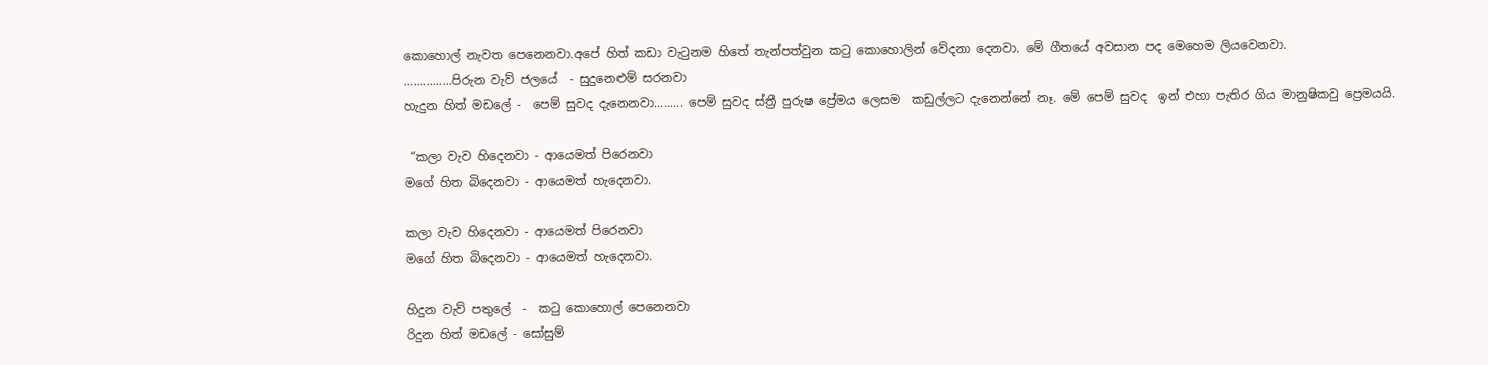කොහොල් නැවත පෙනෙනවා.අපේ හිත් කඩා වැටුනම හිතේ තැන්පත්වුන කටු කොහොලින් වේදනා දෙනවා. මේ ගීතයේ අවසාන පද මෙහෙම ලියවෙනවා.
...............පිරුන වැව් ජලයේ  - සුදුනෙළුම් සරනවා
හැදුන හිත් මඩලේ -  පෙම් සුවද දැනෙනවා......... පෙම් සුවද ස්ත්‍රී පුරුෂ ප්‍රේමය ලෙසම  කඩුල්ලට දැනෙන්නේ නෑ. මේ පෙම් සුවද  ඉන් එහා පැතිර ගිය මානුෂිකවු ප්‍රෙමයයි.

 “කලා වැව හිදෙනවා - ආයෙමත් පිරෙනවා
මගේ හිත බිදෙනවා - ආයෙමත් හැදෙනවා.

කලා වැව හිදෙනවා - ආයෙමත් පිරෙනවා
මගේ හිත බිදෙනවා - ආයෙමත් හැදෙනවා.

හිදුන වැව් පතුලේ  -  කටු කොහොල් පෙනෙනවා
රිදුන හිත් මඩලේ - සෝසුම්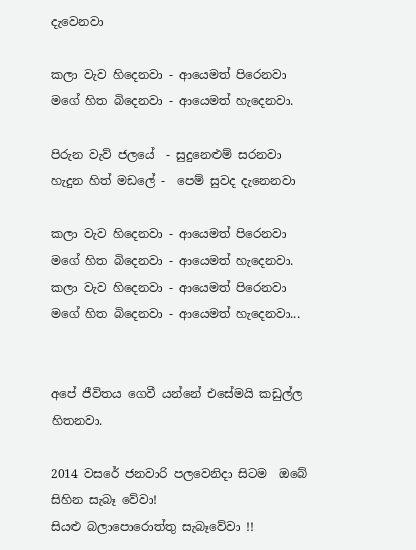දැවෙනවා

කලා වැව හිදෙනවා - ආයෙමත් පිරෙනවා
මගේ හිත බිදෙනවා - ආයෙමත් හැදෙනවා.

පිරුන වැව් ජලයේ  - සුදුනෙළුම් සරනවා
හැදුන හිත් මඩලේ -  පෙම් සුවද දැනෙනවා

කලා වැව හිදෙනවා - ආයෙමත් පිරෙනවා
මගේ හිත බිදෙනවා - ආයෙමත් හැදෙනවා.
කලා වැව හිදෙනවා - ආයෙමත් පිරෙනවා
මගේ හිත බිදෙනවා - ආයෙමත් හැදෙනවා...


අපේ ජීවිතය ගෙවී යන්නේ එසේමයි කඩුල්ල හිතනවා.

2014 වසරේ ජනවාරි පලවෙනිදා සිටම  ඔබේ සිහින සැබෑ වේවා!
සියළු බලාපොරොත්තු සැබෑවේවා !!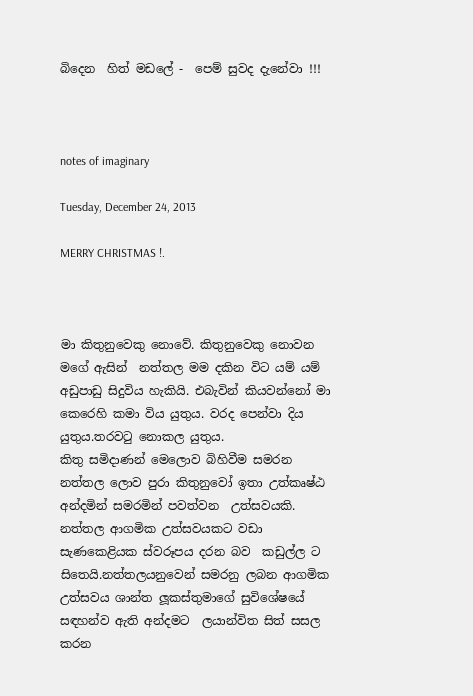බිදෙන  හිත් මඩලේ -  පෙම් සුවද දැනේවා !!!



notes of imaginary

Tuesday, December 24, 2013

MERRY CHRISTMAS !.



මා කිතුනුවෙකු නොවේ. කිතුනුවෙකු නොවන මගේ ඇසින්  නත්තල මම දකින විට යම් යම් අඩුපාඩු සිදුවිය හැකියි. එබැවින් කියවන්නෝ මා කෙරෙහි කමා විය යුතුය. වරද පෙන්වා දිය යුතුය.තරවටු නොකල යුතුය.
කිතු සමිදාණන් මෙලොව බිහිවීම සමරන නත්තල ලොව පුරා කිතුනුවෝ ඉතා උත්කෘෂ්ඨ අන්දමින් සමරමින් පවත්වන  උත්සවයකි. නත්තල ආගමික උත්සවයකට වඩා සැණකෙළියක ස්‌වරූපය දරන බව  කඩුල්ල ට සිතෙයි.නත්තලයනුවෙන් සමරනු ලබන ආගමික උත්සවය ශාන්ත ලූකස්‌තුමාගේ සුවිශේෂයේ සඳහන්ව ඇති අන්දමට  ලයාන්විත සිත් සසල කරන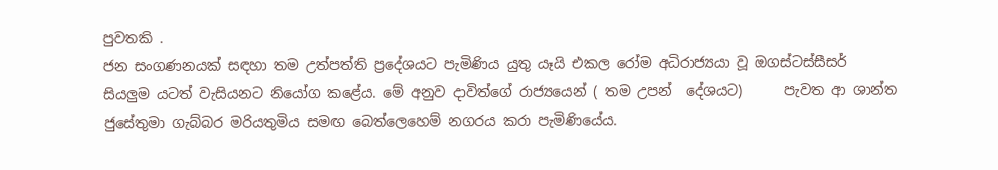පුවතකි .
ජන සංගණනයක්‌ සඳහා තම උත්පත්ති ප්‍රදේශයට පැමිණිය යුතු යෑයි එකල රෝම අධිරාජ්‍යයා වූ ඔගස්‌ටස්සීසර් සියලුම යටත් වැසියනට නියෝග කළේය. මේ අනුව දාවිත්ගේ රාජ්‍යයෙන් ( තම උපන්  දේශයට)      පැවත ආ ශාන්ත ජුසේතුමා ගැබ්බර මරියතුමිය සමඟ බෙත්ලෙහෙම් නගරය කරා පැමිණියේය.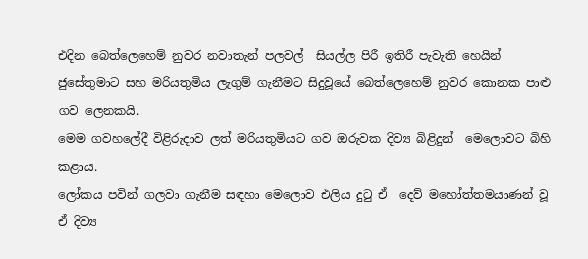එදින බෙත්ලෙහෙම් නුවර නවාතැන් පලවල්  සියල්ල පිරී ඉතිරී පැවැති හෙයින් ජුසේතුමාට සහ මරියතුමිය ලැගුම් ගැනීමට සිදුවූයේ බෙත්ලෙහෙම් නුවර කොනක පාළු ගව ලෙනකයි.
මෙම ගවහලේදී විළිරුදාව ලත් මරියතුමියට ගව ඔරුවක දිව්‍ය බිළිදුන්  මෙලොවට බිහි කළාය.
ලෝකය පවින් ගලවා ගැනීම සඳහා මෙලොව එලිය දුටු ඒ  දෙව් මහෝත්තමයාණන් වූ ඒ දිව්‍ය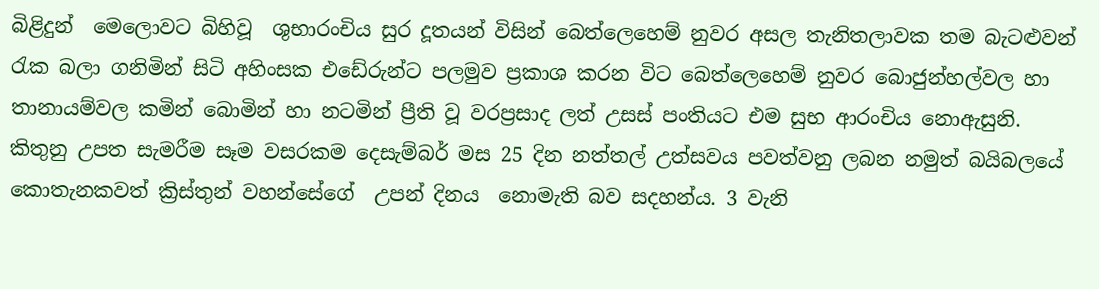බිළිදුන්  මෙලොවට බිහිවූ  ශුභාරංචිය සුර දූතයන් විසින් බෙත්ලෙහෙම් නුවර අසල තැනිතලාවක තම බැටළුවන් රැක බලා ගනිමින් සිටි අහිංසක එඩේරුන්ට පලමුව ප්‍රකාශ කරන විට බෙත්ලෙහෙම් නුවර බොජුන්හල්වල හා තානායම්වල කමින් බොමින් හා නටමින් ප්‍රීති වූ වරප්‍රසාද ලත් උසස්‌ පංතියට එම සුභ ආරංචිය නොඇසුනි.
කිතුනු උපත සැමරීම සෑම වසරකම දෙසැම්බර් මස 25 දින නත්තල් උත්සවය පවත්වනු ලබන නමුත් බයිබලයේ කොතැනකවත් ක්‍රිස්‌තුන් වහන්සේගේ  උපන් දිනය  නොමැති බව සදහන්ය. 3 වැනි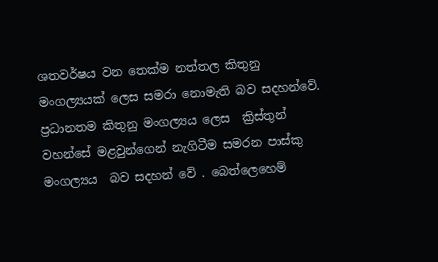ශතවර්ෂය වන තෙක්‌ම නත්තල කිතුනු මංගල්‍යයක්‌ ලෙස සමරා නොමැති බව සදහන්වේ. ප්‍රධානතම කිතුනු මංගල්‍යය ලෙස  ක්‍රිස්‌තුන් වහන්සේ මළවුන්ගෙන් නැගිටීම සමරන පාස්‌කු මංගල්‍යය  බව සදහන් වේ . බෙත්ලෙහෙම්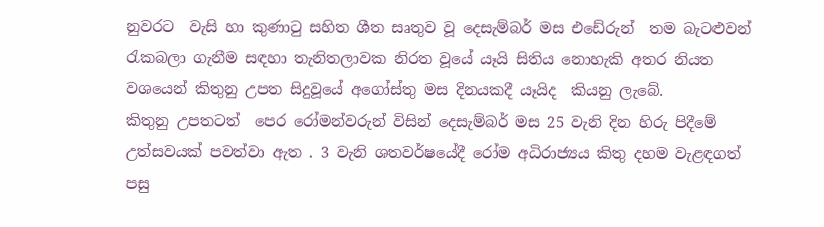නුවරට  වැසි හා කුණාටු සහිත ශීත සෘතුව වූ දෙසැම්බර් මස එඩේරුන්  තම බැටළුවන් රැකබලා ගැනීම සඳහා තැනිතලාවක නිරත වූයේ යෑයි සිතිය නොහැකි අතර නියත වශයෙන් කිතුනු උපත සිදුවූයේ අගෝස්‌තු මස දිනයකදී යෑයිද  කියනු ලැබේ.
කිතුනු උපතටත්  පෙර රෝමන්වරුන් විසින් දෙසැම්බර් මස 25 වැනි දින හිරු පිදීමේ උත්සවයක්‌ පවත්වා ඇත . 3 වැනි ශතවර්ෂයේදී රෝම අධිරාජ්‍යය කිතු දහම වැළඳගත් පසු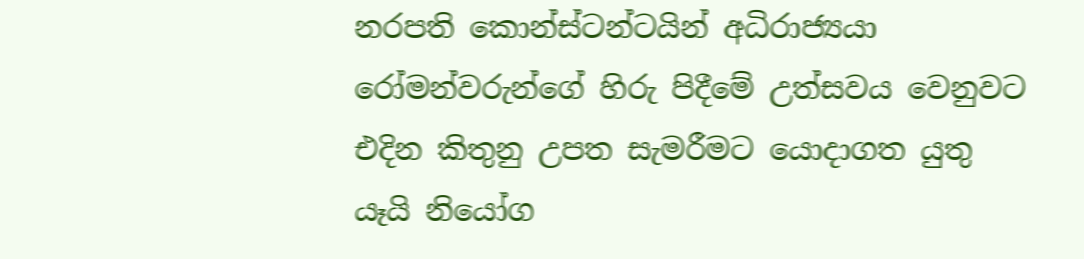නරපති කොන්ස්‌ටන්ටයින් අධිරාජ්‍යයා රෝමන්වරුන්ගේ හිරු පිදීමේ උත්සවය වෙනුවට එදින කිතුනු උපත සැමරීමට යොදාගත යුතු යෑයි නියෝග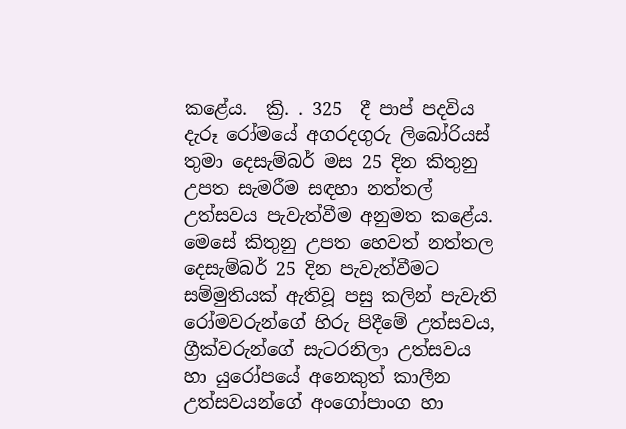කළේය.  ක්‍රි. . 325  දී පාප් පදවිය දැරූ රෝමයේ අගරදගුරු ලිබෝරියස්‌ තුමා දෙසැම්බර් මස 25 දින කිතුනු උපත සැමරීම සඳහා නත්තල් උත්සවය පැවැත්වීම අනුමත කළේය.
මෙසේ කිතුනු උපත හෙවත් නත්තල දෙසැම්බර් 25 දින පැවැත්වීමට සම්මුතියක්‌ ඇතිවූ පසු කලින් පැවැති රෝමවරුන්ගේ හිරු පිදීමේ උත්සවය, ග්‍රීක්‌වරුන්ගේ සැටරනිලා උත්සවය හා යුරෝපයේ අනෙකුත් කාලීන උත්සවයන්ගේ අංගෝපාංග හා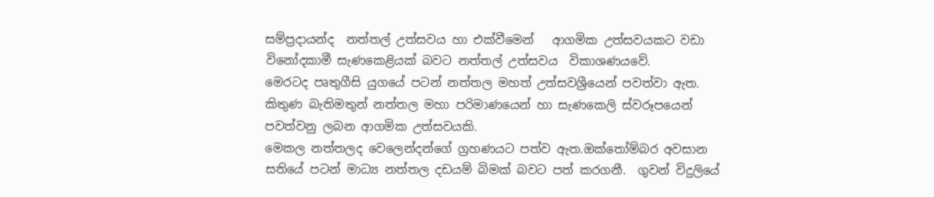සම්ප්‍රදායන්ද  නත්තල් උත්සවය හා එක්වීමෙන්   ආගමික උත්සවයකට වඩා   විනෝදකාමී සැණකෙළියක්‌ බවට නත්තල් උත්සවය  විකාශණයවේ.
මෙරටද පෘතුගීසි යුගයේ පටන් නත්තල මහත් උත්සවශ්‍රීයෙන් පවත්වා ඇත. කිතුණ බැතිමතුන් නත්තල මහා පරිමාණයෙන් හා සැණකෙලි ස්‌වරූපයෙන් පවත්වනු ලබන ආගමික උත්සවයකි.
මෙකල නත්තලද වෙලෙන්දන්ගේ ග්‍රහණයට පත්ව ඇත.ඔක්තෝම්බර අවසාන සතියේ පටන් මාධ්‍ය නත්තල දඩයම් බිමක් බවට පත් කරගනී.  ගුවන් විදුලියේ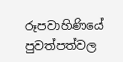රූපවාහිණියේ පුවත්පත්වල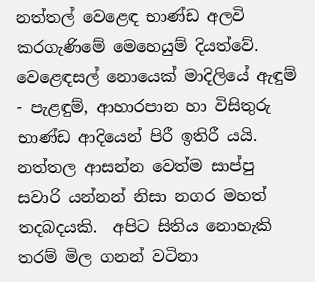නත්තල් වෙළෙඳ භාණ්ඩ අලවි කරගැණිමේ මෙහෙයුම් දියත්වේ.  වෙළෙඳසල් නොයෙක්‌ මාදිලියේ ඇඳුම් - පැළඳුම්, ආහාරපාන හා විසිතුරු භාණ්‌ඩ ආදියෙන් පිරී ඉතිරී යයි. නත්තල ආසන්න වෙත්ම සාප්පු සවාරි යන්නන් නිසා නගර මහත් තදබදයකි.  අපිට සිතිය නොහැකි තරම් මිල ගනන් වටිනා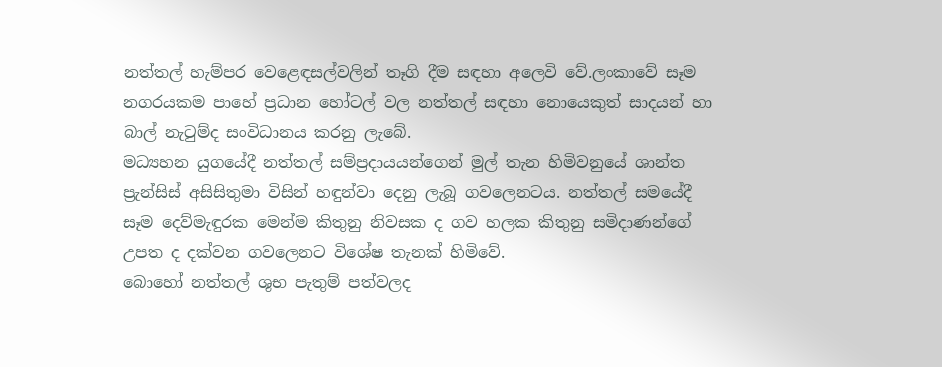නත්තල් හැම්පර වෙළෙඳසල්වලින් තෑගි දීම සඳහා අලෙවි වේ.ලංකාවේ සෑම නගරයකම පාහේ ප්‍රධාන හෝටල් වල නත්තල් සඳහා නොයෙකුත් සාදයන් හා බාල් නැටුම්ද සංවිධානය කරනු ලැබේ.
මධ්‍යහන යුගයේදී නත්තල් සම්ප්‍රදායයන්ගෙන් මුල් තැන හිමිවනුයේ ශාන්ත ප්‍රැන්සිස්‌ අසිසිතුමා විසින් හඳුන්වා දෙනු ලැබූ ගවලෙනටය. නත්තල් සමයේදී සෑම දෙව්මැඳුරක මෙන්ම කිතුනු නිවසක ද ගව හලක කිතුනු සමිදාණන්ගේ උපත ද දක්‌වන ගවලෙනට විශේෂ තැනක්‌ හිමිවේ.
බොහෝ නත්තල් ශුභ පැතුම් පත්වලද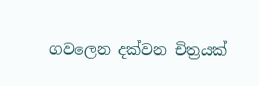ගවලෙන දක්‌වන චිත්‍රයක්‌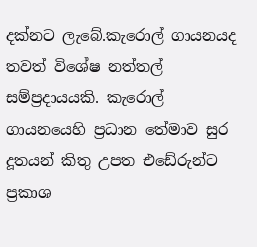දක්‌නට ලැබේ.කැරොල් ගායනයද තවත් විශේෂ නත්තල් සම්ප්‍රදායයකි. කැරොල් ගායනයෙහි ප්‍රධාන තේමාව සුර දූතයන් කිතු උපත එඩේරුන්ට ප්‍රකාශ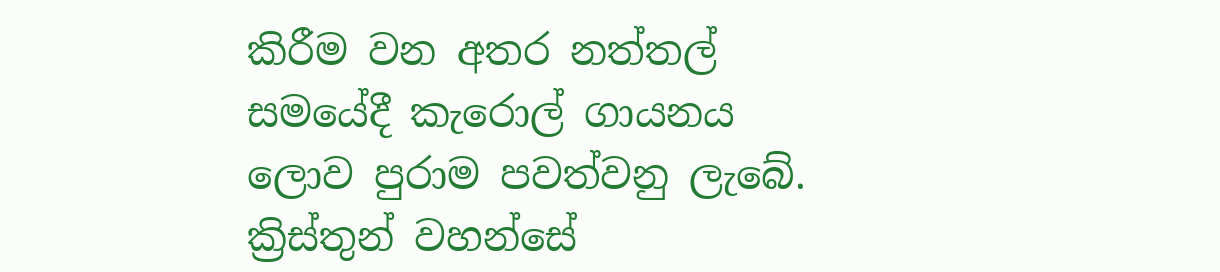කිරීම වන අතර නත්තල් සමයේදී කැරොල් ගායනය ලොව පුරාම පවත්වනු ලැබේ. ක්‍රිස්‌තුන් වහන්සේ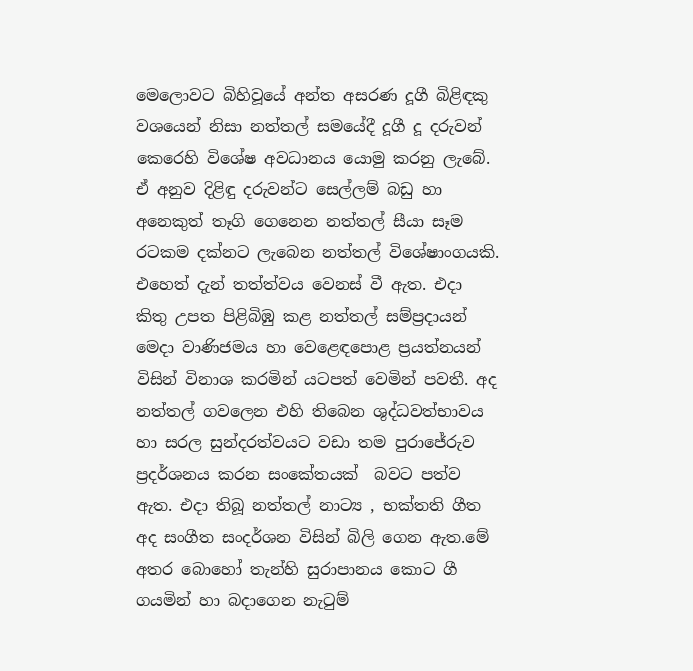මෙලොවට බිහිවූයේ අන්ත අසරණ දූගී බිළිඳකු වශයෙන් නිසා නත්තල් සමයේදී දූගී දූ දරුවන් කෙරෙහි විශේෂ අවධානය යොමු කරනු ලැබේ. ඒ අනුව දිළිඳු දරුවන්ට සෙල්ලම් බඩු හා අනෙකුත් තෑගි ගෙනෙන නත්තල් සීයා සෑම රටකම දක්‌නට ලැබෙන නත්තල් විශේෂාංගයකි.
එහෙත් දැන් තත්ත්වය වෙනස්‌ වී ඇත. එදා කිතු උපත පිළිබිඹු කළ නත්තල් සම්ප්‍රදායන් මෙදා වාණිජමය හා වෙළෙඳපොළ ප්‍රයත්නයන් විසින් විනාශ කරමින් යටපත් වෙමින් පවතී. අද නත්තල් ගවලෙන එහි තිබෙන ශුද්ධවත්භාවය හා සරල සුන්දරත්වයට වඩා තම පුරාජේරුව ප්‍රදර්ශනය කරන සංකේතයක්  බවට පත්ව ඇත. එදා තිබූ නත්තල් නාට්‍ය , භක්තති ගීත අද සංගීත සංදර්ශන විසින් බිලි ගෙන ඇත.මේ අතර බොහෝ තැන්හි සුරාපානය කොට ගී ගයමින් හා බදාගෙන නැටුම්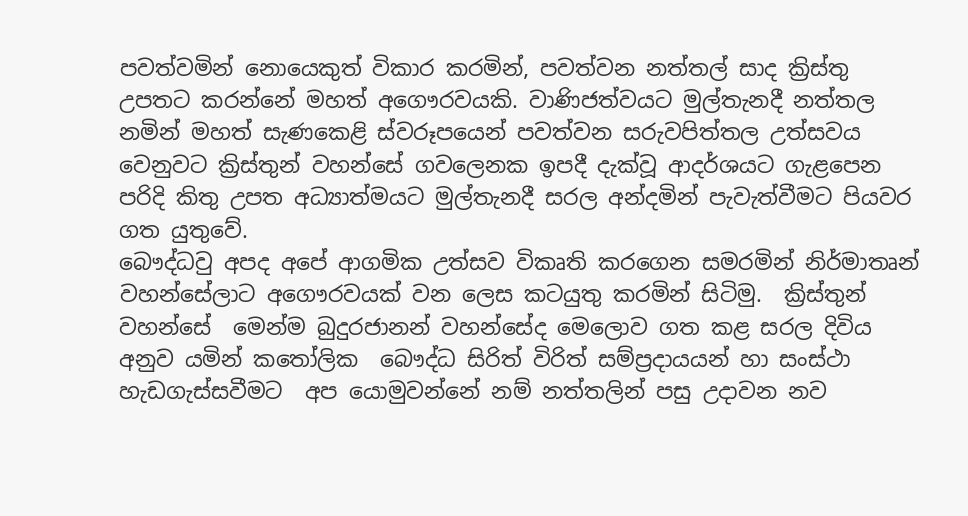පවත්වමින් නොයෙකුත් විකාර කරමින්, පවත්වන නත්තල් සාද ක්‍රිස්‌තු උපතට කරන්නේ මහත් අගෞරවයකි. වාණිජත්වයට මුල්තැනදී නත්තල නමින් මහත් සැණකෙළි ස්‌වරූපයෙන් පවත්වන සරුවපිත්තල උත්සවය වෙනුවට ක්‍රිස්‌තුන් වහන්සේ ගවලෙනක ඉපදී දැක්‌වූ ආදර්ශයට ගැළපෙන පරිදි කිතු උපත අධ්‍යාත්මයට මුල්තැනදී සරල අන්දමින් පැවැත්වීමට පියවර ගත යුතුවේ.
බෞද්ධවු අපද අපේ ආගමික උත්සව විකෘති කරගෙන සමරමින් නිර්මාතෘන් වහන්සේලාට අගෞරවයක් වන ලෙස කටයුතු කරමින් සිටිමු.  ක්‍රිස්‌තුන් වහන්සේ  මෙන්ම බුදුරජානන් වහන්සේද මෙලොව ගත කළ සරල දිවිය අනුව යමින් කතෝලික  බෞද්ධ සිරිත් විරිත් සම්ප්‍රදායයන් හා සංස්‌ථා හැඩගැස්‌සවීමට  අප යොමුවන්නේ නම් නත්තලින් පසු උදාවන නව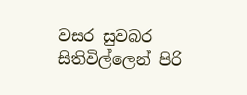වසර සුවබර සිතිවිල්ලෙන් පිරි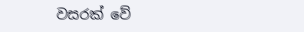වසරක් වේ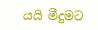යයි මීදුමට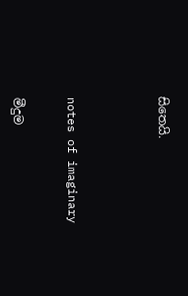සිතෙයි.




notes of imaginary


මීදුම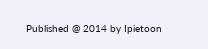Published @ 2014 by Ipietoon